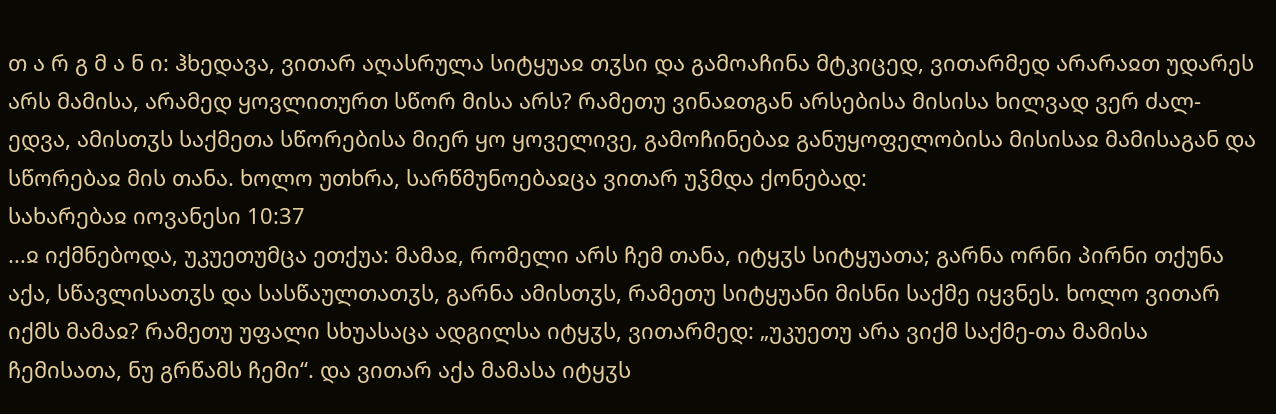თ ა რ გ მ ა ნ ი: ჰხედავა, ვითარ აღასრულა სიტყუაჲ თჳსი და გამოაჩინა მტკიცედ, ვითარმედ არარაჲთ უდარეს არს მამისა, არამედ ყოვლითურთ სწორ მისა არს? რამეთუ ვინაჲთგან არსებისა მისისა ხილვად ვერ ძალ-ედვა, ამისთჳს საქმეთა სწორებისა მიერ ყო ყოველივე, გამოჩინებაჲ განუყოფელობისა მისისაჲ მამისაგან და სწორებაჲ მის თანა. ხოლო უთხრა, სარწმუნოებაჲცა ვითარ უჴმდა ქონებად:
სახარებაჲ იოვანესი 10:37
...ჲ იქმნებოდა, უკუეთუმცა ეთქუა: მამაჲ, რომელი არს ჩემ თანა, იტყჳს სიტყუათა; გარნა ორნი პირნი თქუნა აქა, სწავლისათჳს და სასწაულთათჳს, გარნა ამისთჳს, რამეთუ სიტყუანი მისნი საქმე იყვნეს. ხოლო ვითარ იქმს მამაჲ? რამეთუ უფალი სხუასაცა ადგილსა იტყჳს, ვითარმედ: „უკუეთუ არა ვიქმ საქმე-თა მამისა ჩემისათა, ნუ გრწამს ჩემი“. და ვითარ აქა მამასა იტყჳს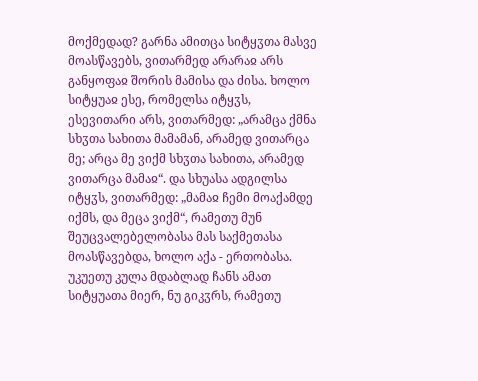მოქმედად? გარნა ამითცა სიტყჳთა მასვე მოასწავებს, ვითარმედ არარაჲ არს განყოფაჲ შორის მამისა და ძისა. ხოლო სიტყუაჲ ესე, რომელსა იტყჳს, ესევითარი არს, ვითარმედ: „არამცა ქმნა სხჳთა სახითა მამამან, არამედ ვითარცა მე; არცა მე ვიქმ სხჳთა სახითა, არამედ ვითარცა მამაჲ“. და სხუასა ადგილსა იტყჳს, ვითარმედ: „მამაჲ ჩემი მოაქამდე იქმს, და მეცა ვიქმ“, რამეთუ მუნ შეუცვალებელობასა მას საქმეთასა მოასწავებდა, ხოლო აქა - ერთობასა. უკუეთუ კულა მდაბლად ჩანს ამათ სიტყუათა მიერ, ნუ გიკჳრს, რამეთუ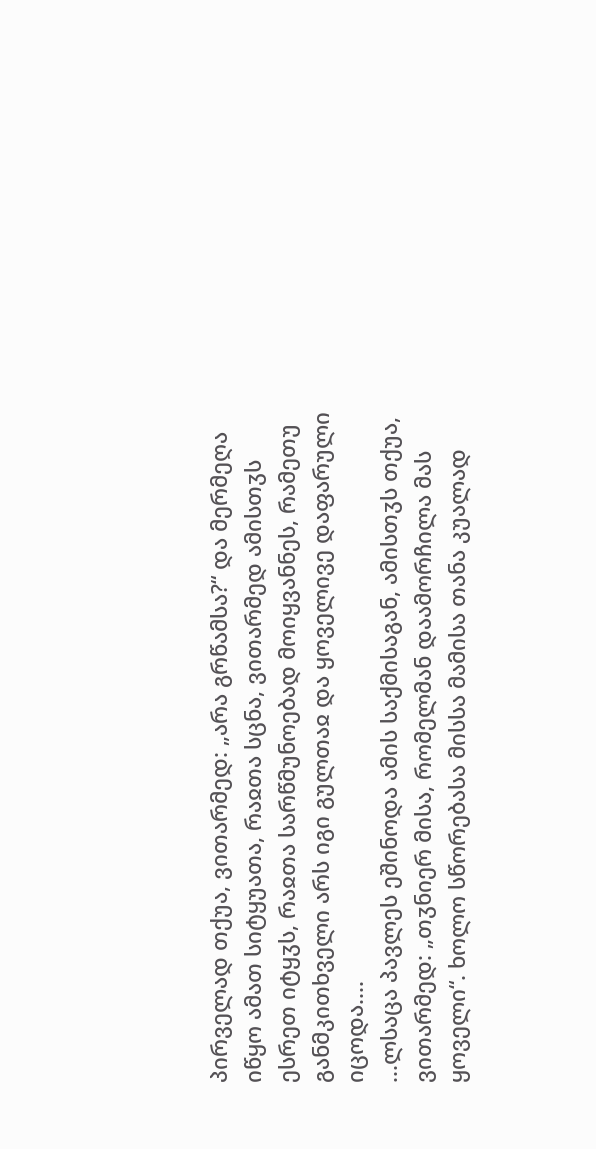პირველად თქუა, ვითარმედ: „არა გრწამსა?“ და მერმეღა იწყო ამათ სიტყუათა, რაჲთა სცნა, ვითარმედ ამისთჳს ესრეთ იტყჳს, რაჲთა სარწმუნოებად მოიყვანნეს, რამეთუ განმკითხველი არს იგი გულთაჲ და ყოველივე დაფარული იცოდა....
...ლსაცა პავლეს ეშინოდა ამის საქმისაგან, ამისთჳს თქუა, ვითარმედ: „თჳნიერ მისა, რომელმან დაამორჩილა მას ყოველი“. ხოლო სწორებასა მისსა მამისა თანა კუალად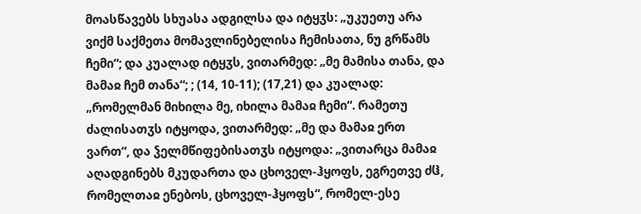მოასწავებს სხუასა ადგილსა და იტყჳს: „უკუეთუ არა ვიქმ საქმეთა მომავლინებელისა ჩემისათა, ნუ გრწამს ჩემი“; და კუალად იტყჳს, ვითარმედ: „მე მამისა თანა, და მამაჲ ჩემ თანა“; ; (14, 10-11); (17,21) და კუალად: „რომელმან მიხილა მე, იხილა მამაჲ ჩემი“. რამეთუ ძალისათჳს იტყოდა, ვითარმედ: „მე და მამაჲ ერთ ვართ“, და ჴელმწიფებისათჳს იტყოდა: „ვითარცა მამაჲ აღადგინებს მკუდართა და ცხოველ-ჰყოფს, ეგრეთვე ძჱ, რომელთაჲ ენებოს, ცხოველ-ჰყოფს“, რომელ-ესე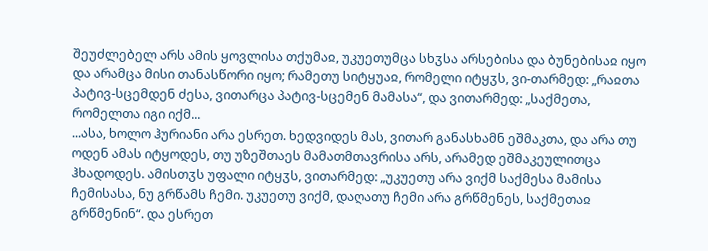შეუძლებელ არს ამის ყოვლისა თქუმაჲ, უკუეთუმცა სხჳსა არსებისა და ბუნებისაჲ იყო და არამცა მისი თანასწორი იყო; რამეთუ სიტყუაჲ, რომელი იტყჳს, ვი-თარმედ: „რაჲთა პატივ-სცემდენ ძესა, ვითარცა პატივ-სცემენ მამასა“, და ვითარმედ: „საქმეთა, რომელთა იგი იქმ...
...ასა, ხოლო ჰურიანი არა ესრეთ. ხედვიდეს მას, ვითარ განასხამნ ეშმაკთა, და არა თუ ოდენ ამას იტყოდეს, თუ უზეშთაეს მამათმთავრისა არს, არამედ ეშმაკეულითცა ჰხადოდეს. ამისთჳს უფალი იტყჳს, ვითარმედ: „უკუეთუ არა ვიქმ საქმესა მამისა ჩემისასა, ნუ გრწამს ჩემი. უკუეთუ ვიქმ, დაღათუ ჩემი არა გრწმენეს, საქმეთაჲ გრწმენინ“. და ესრეთ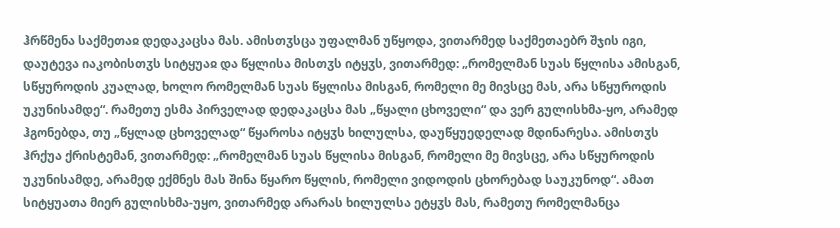ჰრწმენა საქმეთაჲ დედაკაცსა მას. ამისთჳსცა უფალმან უწყოდა, ვითარმედ საქმეთაებრ შჯის იგი, დაუტევა იაკობისთჳს სიტყუაჲ და წყლისა მისთჳს იტყჳს, ვითარმედ: „რომელმან სუას წყლისა ამისგან, სწყუროდის კუალად, ხოლო რომელმან სუას წყლისა მისგან, რომელი მე მივსცე მას, არა სწყუროდის უკუნისამდე“. რამეთუ ესმა პირველად დედაკაცსა მას „წყალი ცხოველი“ და ვერ გულისხმა-ყო, არამედ ჰგონებდა, თუ „წყლად ცხოველად“ წყაროსა იტყჳს ხილულსა, დაუწყუედელად მდინარესა. ამისთჳს ჰრქუა ქრისტემან, ვითარმედ: „რომელმან სუას წყლისა მისგან, რომელი მე მივსცე, არა სწყუროდის უკუნისამდე, არამედ ექმნეს მას შინა წყარო წყლის, რომელი ვიდოდის ცხორებად საუკუნოდ“. ამათ სიტყუათა მიერ გულისხმა-უყო, ვითარმედ არარას ხილულსა ეტყჳს მას, რამეთუ რომელმანცა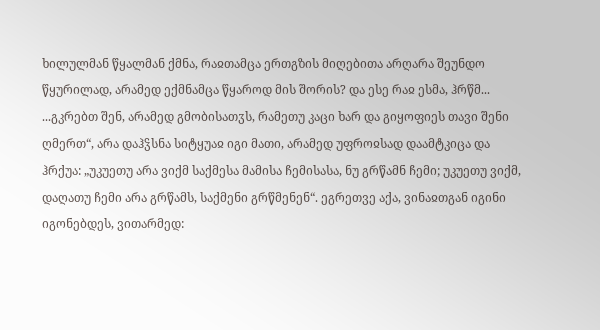ხილულმან წყალმან ქმნა, რაჲთამცა ერთგზის მიღებითა არღარა შეუნდო წყურილად, არამედ ექმნამცა წყაროდ მის შორის? და ესე რაჲ ესმა, ჰრწმ...
...გკრებთ შენ, არამედ გმობისათჳს, რამეთუ კაცი ხარ და გიყოფიეს თავი შენი ღმერთ“, არა დაჰჴსნა სიტყუაჲ იგი მათი, არამედ უფროჲსად დაამტკიცა და ჰრქუა: „უკუეთუ არა ვიქმ საქმესა მამისა ჩემისასა, ნუ გრწამნ ჩემი; უკუეთუ ვიქმ, დაღათუ ჩემი არა გრწამს, საქმენი გრწმენენ“. ეგრეთვე აქა, ვინაჲთგან იგინი იგონებდეს, ვითარმედ: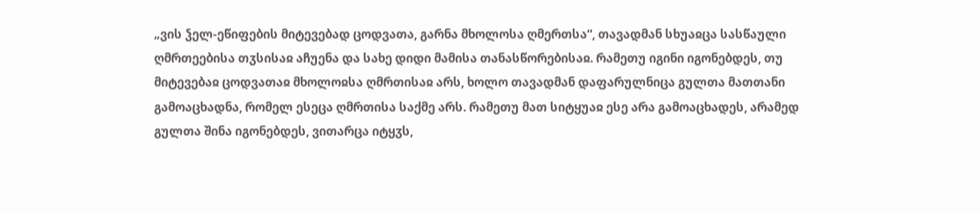„ვის ჴელ-ეწიფების მიტევებად ცოდვათა, გარნა მხოლოსა ღმერთსა“, თავადმან სხუაჲცა სასწაული ღმრთეებისა თჳსისაჲ აჩუენა და სახე დიდი მამისა თანასწორებისაჲ. რამეთუ იგინი იგონებდეს, თუ მიტევებაჲ ცოდვათაჲ მხოლოჲსა ღმრთისაჲ არს, ხოლო თავადმან დაფარულნიცა გულთა მათთანი გამოაცხადნა, რომელ ესეცა ღმრთისა საქმე არს. რამეთუ მათ სიტყუაჲ ესე არა გამოაცხადეს, არამედ გულთა შინა იგონებდეს, ვითარცა იტყჳს,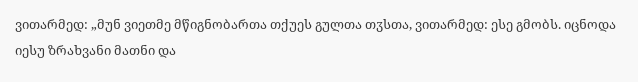ვითარმედ: „მუნ ვიეთმე მწიგნობართა თქუეს გულთა თჳსთა, ვითარმედ: ესე გმობს. იცნოდა იესუ ზრახვანი მათნი და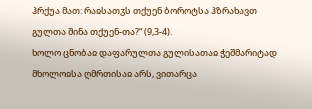ჰრქუა მათ: რაჲსათჳს თქუენ ბოროტსა ჰზრახავთ გულთა შინა თქუენ-თა?“ (9,3-4).
ხოლო ცნობაჲ დაფარულთა გულისათაჲ ჭეშმარიტად მხოლოჲსა ღმრთისაჲ არს, ვითარცა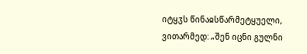იტყჳს წინაჲსწარმეტყუელი, ვითარმედ: „შენ იცნი გულნი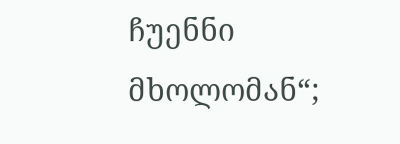ჩუენნი მხოლომან“;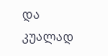და კუალად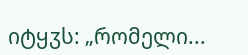იტყჳს: „რომელი...